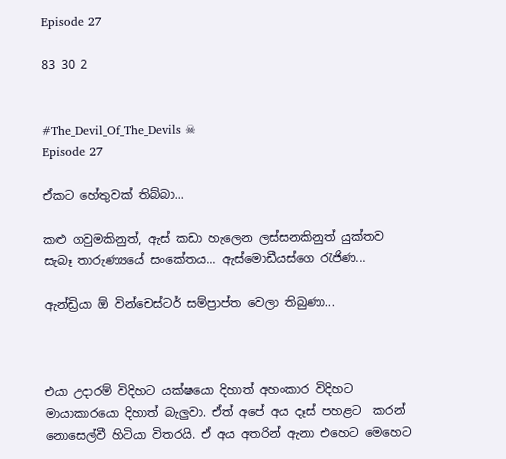Episode 27

83 30 2


#The_Devil_Of_The_Devils ☠
Episode 27

ඒකට හේතුවක් තිබ්බා...

කළු ගවුමකිනුත්, ඇස් කඩා හැලෙන ලස්සනකිනුත් යුක්තව සැබෑ තාරුණ්‍යයේ සංකේතය... ඇස්මොඩීයස්ගෙ රැජිණ...

ඇන්ඩ්‍රියා ඕ වින්චෙස්ටර් සම්ප්‍රාප්ත වෙලා තිබුණා...



එයා උදාරම් විදිහට යක්ෂයො දිහාත් අහංකාර විදිහට මායාකාරයො දිහාත් බැලුවා. ඒත් අපේ අය දෑස් පහළට  කරන් නොසෙල්වී හිටියා විතරයි. ඒ අය අතරින් ඇනා එහෙට මෙහෙට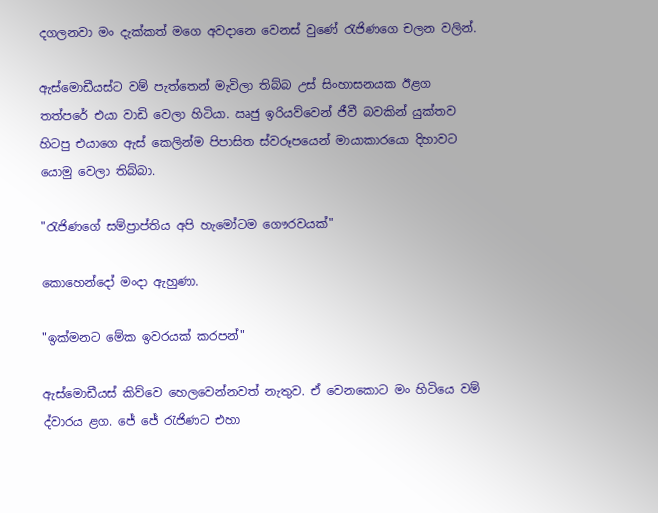දගලනවා මං දැක්කත් මගෙ අවදානෙ වෙනස් වුණේ රැජිණගෙ චලන වලින්.

ඇස්මොඩීයස්ට වම් පැත්තෙන් මැවිලා තිබ්බ උස් සිංහාසනයක ඊළග තත්පරේ එයා වාඩි වෙලා හිටියා. ඍජු ඉරියව්වෙන් ජීවී බවකින් යුක්තව හිටපු එයාගෙ ඇස් කෙලින්ම පිපාසිත ස්වරූපයෙන් මායාකාරයො දිහාවට යොමු වෙලා තිබ්බා.

"රැජිණගේ සම්ප්‍රාප්තිය අපි හැමෝටම ගෞරවයක්"

කොහෙන්දෝ මංදා ඇහුණා.

"ඉක්මනට මේක ඉවරයක් කරපන්"

ඇස්මොඩීයස් කිව්වෙ හෙලවෙන්නවත් නැතුව. ඒ වෙනකොට මං හිටියෙ වම් ද්වාරය ළග. ජේ ජේ රැජිණට එහා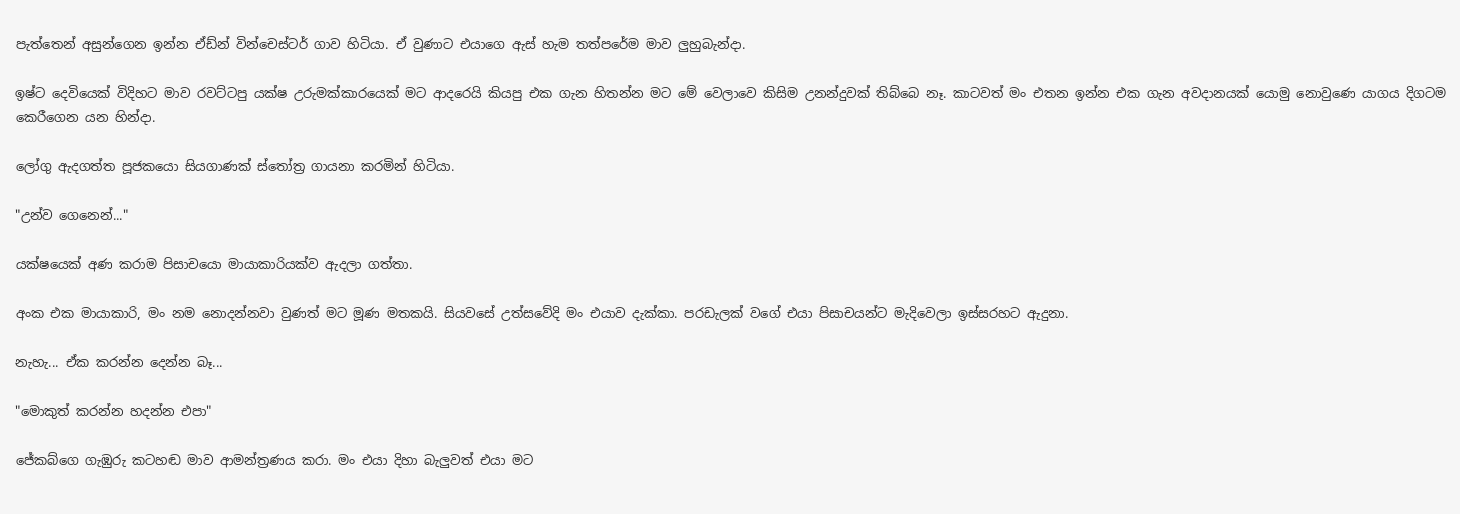පැත්තෙන් අසුන්ගෙන ඉන්න ඒඩ්න් වින්චෙස්ටර් ගාව හිටියා. ඒ වුණාට එයාගෙ ඇස් හැම තත්පරේම මාව ලුහුබැන්දා.

ඉෂ්ට දෙවියෙක් විදිහට මාව රවට්ටපු යක්ෂ උරුමක්කාරයෙක් මට ආදරෙයි කියපු එක ගැන හිතන්න මට මේ වෙලාවෙ කිසිම උනන්දුවක් තිබ්බෙ නෑ. කාටවත් මං එතන ඉන්න එක ගැන අවදානයක් යොමු නොවුණෙ යාගය දිගටම කෙරීගෙන යන හින්දා.

ලෝගු ඇදගත්ත පූජකයො සියගාණක් ස්තෝත්‍ර ගායනා කරමින් හිටියා.

"උන්ව ගෙනෙන්..."

යක්ෂයෙක් අණ කරාම පිසාචයො මායාකාරියක්ව ඇදලා ගත්තා.

අංක එක මායාකාරි, මං නම නොදන්නවා වුණත් මට මූණ මතකයි. සියවසේ උත්සවේදි මං එයාව දැක්කා. පරඩැලක් වගේ එයා පිසාචයන්ට මැදිවෙලා ඉස්සරහට ඇදුනා.

නැහැ... ඒක කරන්න දෙන්න බෑ...

"මොකුත් කරන්න හදන්න එපා"

ජේකබ්ගෙ ගැඹුරු කටහඬ මාව ආමන්ත්‍රණය කරා. මං එයා දිහා බැලුවත් එයා මට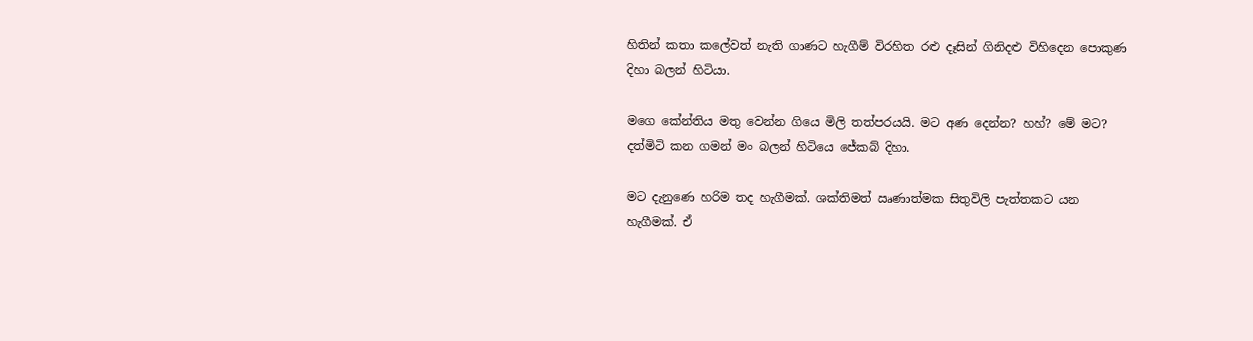හිතින් කතා කලේවත් නැති ගාණට හැගීම් විරහිත රළු දෑසින් ගිනිදළු විහිදෙන පොකුණ දිහා බලන් හිටියා.

මගෙ කේන්තිය මතු වෙන්න ගියෙ මිලි තත්පරයයි. මට අණ දෙන්න? හහ්? මේ මට? දත්මිටි කන ගමන් මං බලන් හිටියෙ ජේකබ් දිහා.

මට දැනුණෙ හරිම තද හැගීමක්. ශක්තිමත් ඍණාත්මක සිතුවිලි පැත්තකට යන හැගීමක්. ඒ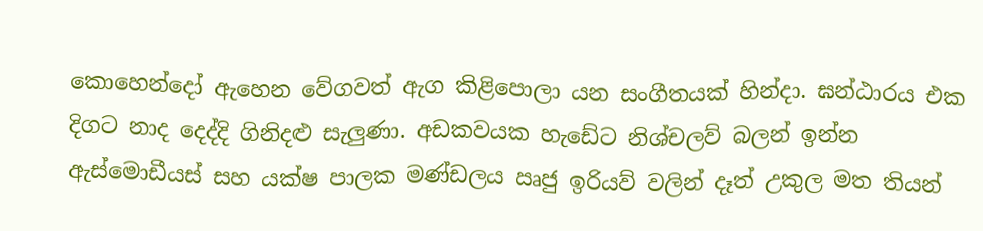කොහෙන්දෝ ඇහෙන වේගවත් ඇග කිළිපොලා යන සංගීතයක් හින්දා. ඝන්ඨාරය එක දිගට නාද දෙද්දි ගිනිදළු සැලුණා. අඩකවයක හැඩේට නිශ්චලව් බලන් ඉන්න ඇස්මොඩීයස් සහ යක්ෂ පාලක මණ්ඩලය ඍජු ඉරියව් වලින් දෑත් උකුල මත තියන්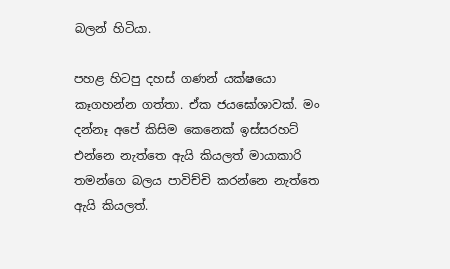බලන් හිටියා.

පහළ හිටපු දහස් ගණන් යක්ෂයො කෑගහන්න ගත්තා. ඒක ජයඝෝශාවක්. මං දන්නෑ අපේ කිසිම කෙනෙක් ඉස්සරහට් එන්නෙ නැත්තෙ ඇයි කියලත් මායාකාරි තමන්ගෙ බලය පාවිච්චි කරන්නෙ නැත්තෙ ඇයි කියලත්.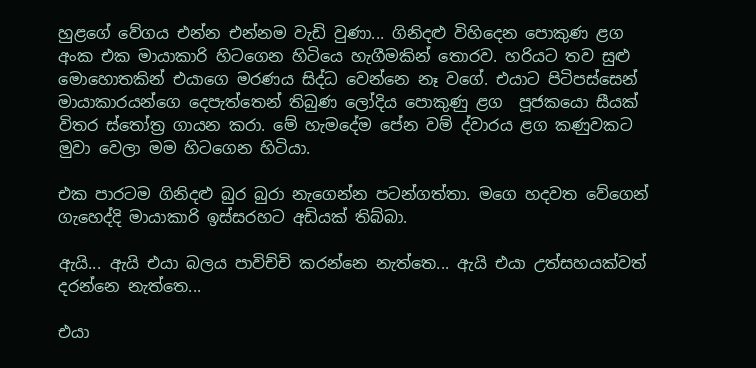හුළගේ වේගය එන්න එන්නම වැඩි වුණා... ගිනිදළු විහිදෙන පොකුණ ළග අංක එක මායාකාරි හිටගෙන හිටියෙ හැගීමකින් තොරව. හරියට තව සුළු මොහොතකින් එයාගෙ මරණය සිද්ධ වෙන්නෙ නෑ වගේ. එයාට පිටිපස්සෙන් මායාකාරයන්ගෙ දෙපැත්තෙන් තිබුණ ලෝදිය පොකුණු ළග  පූජකයො සීයක් විතර ස්තෝත්‍ර ගායන කරා. මේ හැමදේම පේන වම් ද්වාරය ළග කණුවකට මුවා වෙලා මම හිටගෙන හිටියා.

එක පාරටම ගිනිදළු බුර බුරා නැගෙන්න පටන්ගත්තා. මගෙ හදවත වේගෙන් ගැහෙද්දි මායාකාරි ඉස්සරහට අඩියක් තිබ්බා.

ඇයි... ඇයි එයා බලය පාවිච්චි කරන්නෙ නැත්තෙ... ඇයි එයා උත්සහයක්වත් දරන්නෙ නැත්තෙ...

එයා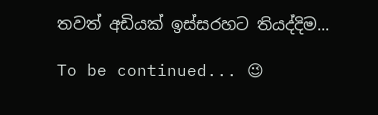තවත් අඩියක් ඉස්සරහට තියද්දිම...

To be continued... 😉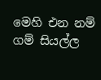මෙහි එන නම් ගම් සියල්ල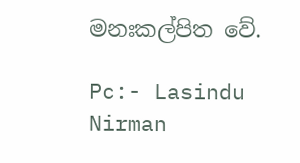මනඃකල්පිත වේ.

Pc:- Lasindu Nirman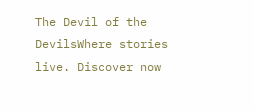The Devil of the DevilsWhere stories live. Discover now